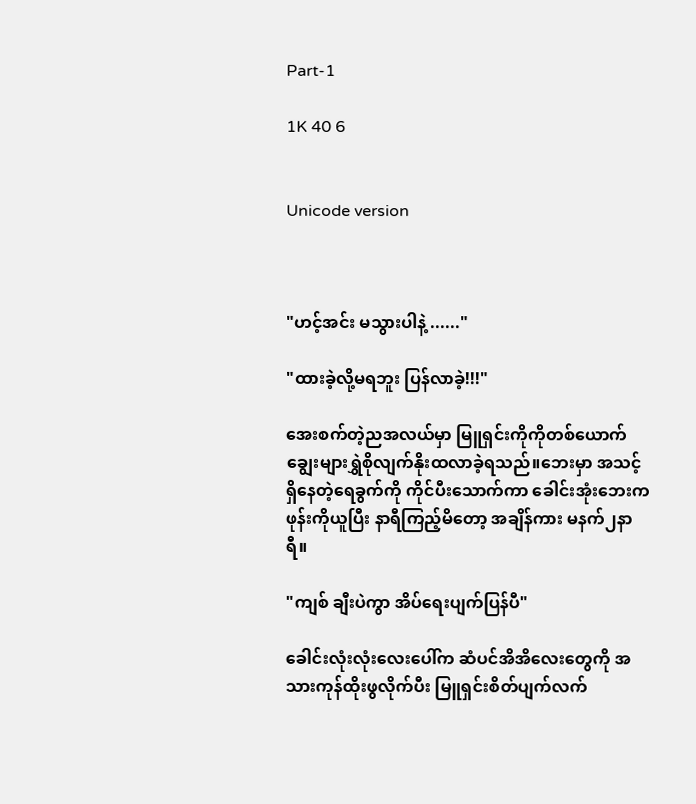Part-1

1K 40 6


Unicode version



"ဟင့်အင်း မသွားပါနဲ့ ......"

"ထားခဲ့လို့မရဘူး ပြန်လာခဲ့!!!"

အေးစက်တဲ့ညအလယ်မှာ မြူရှင်းကိုကိုတစ်ယောက် ချွေးများရွှဲစိုလျက်နိုးထလာခဲ့ရသည်။ဘေးမှာ အသင့်ရှိနေတဲ့ရေခွက်ကို ကိုင်ပီးသောက်ကာ ခေါင်းအုံးဘေးကဖုန်းကိုယူပြီး နာရီကြည့်မိတော့ အချိန်ကား မနက်၂နာရီ။

"ကျစ် ချီးပဲကွာ အိပ်ရေးပျက်ပြန်ပီ"

ခေါင်းလုံးလုံးလေးပေါ်က ဆံပင်အိအိလေးတွေကို အသားကုန်ထိုးဖွလိုက်ပီး မြူရှင်းစိတ်ပျက်လက်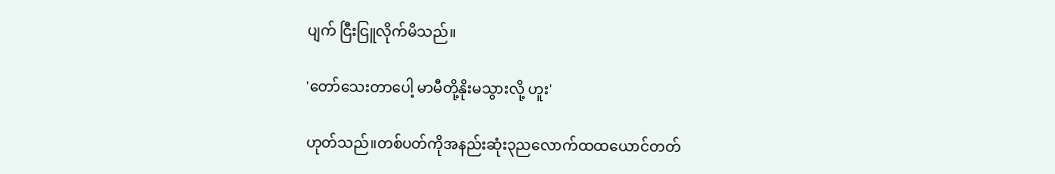ပျက် ငြီးငြူလိုက်မိသည်။

'တော်သေးတာပေါ့ မာမီတို့နိုးမသွားလို့ ဟူး'

ဟုတ်သည်။တစ်ပတ်ကိုအနည်းဆုံး၃ညလောက်ထထယောင်တတ်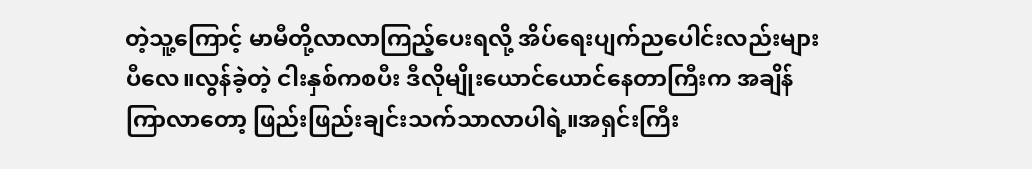တဲ့သူ့ကြောင့် မာမီတို့လာလာကြည့်ပေးရလို့ အိပ်ရေးပျက်ညပေါင်းလည်းများပီလေ။လွန်ခဲ့တဲ့ ငါးနှစ်ကစပီး ဒီလိုမျိုးယောင်ယောင်နေတာကြီးက အချိန်ကြာလာတော့ ဖြည်းဖြည်းချင်းသက်သာလာပါရဲ့။အရှင်းကြီး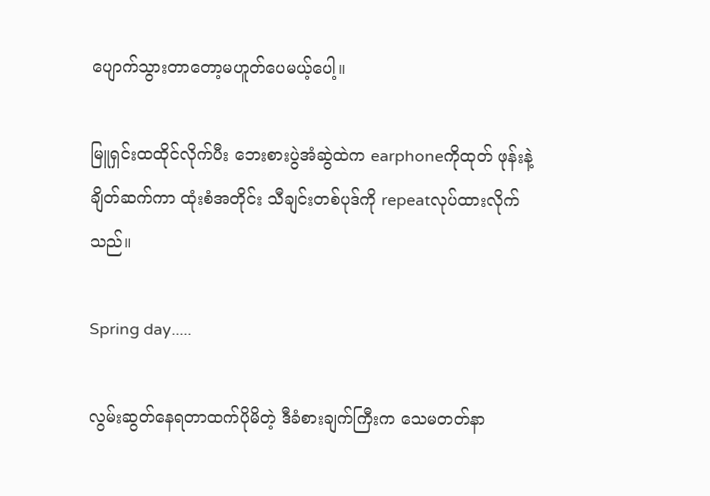ပျောက်သွားတာတော့မဟူတ်ပေမယ့်ပေါ့။

မြူရှင်းထထိုင်လိုက်ပီး ဘေးစားပွဲအံဆွဲထဲက earphoneကိုထုတ် ဖုန်းနဲ့ချိတ်ဆက်ကာ ထုံးစံအတိုင်း သီချင်းတစ်ပုဒ်ကို repeatလုပ်ထားလိုက်သည်။

Spring day.....

လွမ်းဆွတ်နေရတာထက်ပိုမိတဲ့ ဒီခံစားချက်ကြီးက သေမတတ်နာ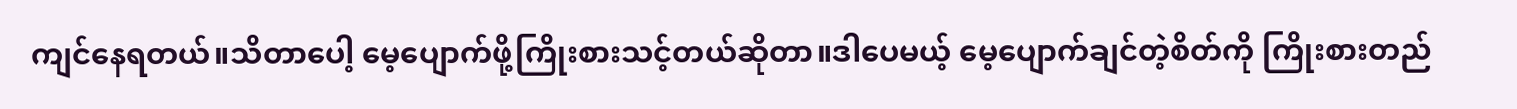ကျင်နေရတယ်။သိတာပေါ့ မေ့ပျောက်ဖို့ကြိုးစားသင့်တယ်ဆိုတာ။ဒါပေမယ့် မေ့ပျောက်ချင်တဲ့စိတ်ကို ကြိုးစားတည်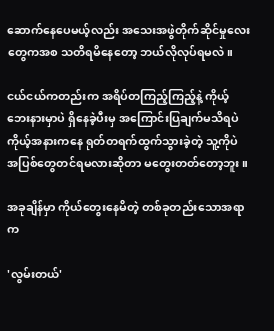ဆောက်နေပေမယ့်လည်း အသေးအဖွဲတိုက်ဆိုင်မှုလေးတွေကအစ သတိရမိနေတော့ ဘယ်လိုလုပ်ရမလဲ။

ငယ်ငယ်ကတည်းက အရိပ်တကြည့်ကြည့်နဲ့ ကိုယ့်ဘေးနားမှာပဲ ရှိနေခဲ့ပီးမှ အကြောင်းပြချက်မသိရပဲ ကိုယ့်အနားကနေ ရုတ်တရက်ထွက်သွားခဲ့တဲ့ သူ့ကိုပဲ အပြစ်တွေတင်ရမလားဆိုတာ မတွေးတတ်တော့ဘူး။

အခုချိန်မှာ ကိုယ်တွေးနေမိတဲ့ တစ်ခုတည်းသောအရာက

'လွမ်းတယ်'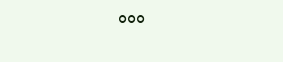°°°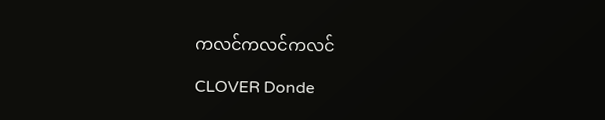ကလင်ကလင်ကလင်

CLOVER Donde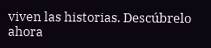viven las historias. Descúbrelo ahora